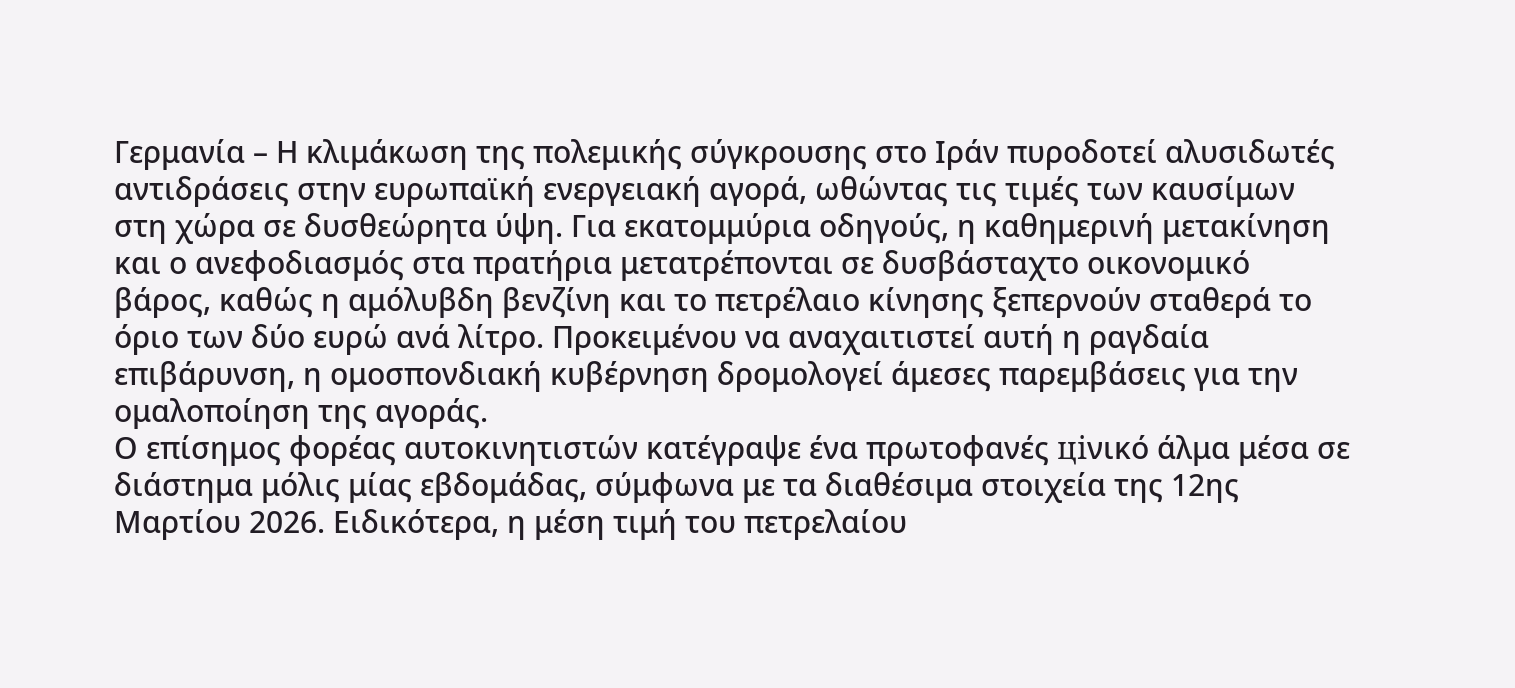Γερμανία – Η κλιμάκωση της πολεμικής σύγκρουσης στο Ιράν πυροδοτεί αλυσιδωτές αντιδράσεις στην ευρωπαϊκή ενεργειακή αγορά, ωθώντας τις τιμές των καυσίμων στη χώρα σε δυσθεώρητα ύψη. Για εκατομμύρια οδηγούς, η καθημερινή μετακίνηση και ο ανεφοδιασμός στα πρατήρια μετατρέπονται σε δυσβάσταχτο οικονομικό βάρος, καθώς η αμόλυβδη βενζίνη και το πετρέλαιο κίνησης ξεπερνούν σταθερά το όριο των δύο ευρώ ανά λίτρο. Προκειμένου να αναχαιτιστεί αυτή η ραγδαία επιβάρυνση, η ομοσπονδιακή κυβέρνηση δρομολογεί άμεσες παρεμβάσεις για την ομαλοποίηση της αγοράς.
Ο επίσημος φορέας αυτοκινητιστών κατέγραψε ένα πρωτοφανές ціνικό άλμα μέσα σε διάστημα μόλις μίας εβδομάδας, σύμφωνα με τα διαθέσιμα στοιχεία της 12ης Μαρτίου 2026. Ειδικότερα, η μέση τιμή του πετρελαίου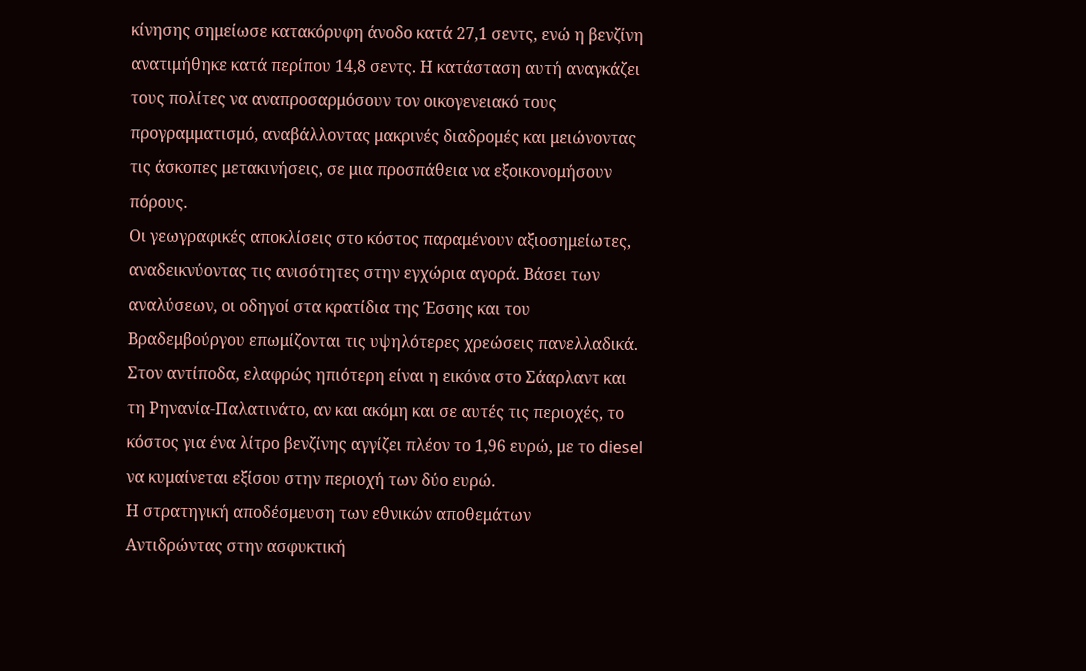κίνησης σημείωσε κατακόρυφη άνοδο κατά 27,1 σεντς, ενώ η βενζίνη ανατιμήθηκε κατά περίπου 14,8 σεντς. Η κατάσταση αυτή αναγκάζει τους πολίτες να αναπροσαρμόσουν τον οικογενειακό τους προγραμματισμό, αναβάλλοντας μακρινές διαδρομές και μειώνοντας τις άσκοπες μετακινήσεις, σε μια προσπάθεια να εξοικονομήσουν πόρους.
Οι γεωγραφικές αποκλίσεις στο κόστος παραμένουν αξιοσημείωτες, αναδεικνύοντας τις ανισότητες στην εγχώρια αγορά. Βάσει των αναλύσεων, οι οδηγοί στα κρατίδια της Έσσης και του Βραδεμβούργου επωμίζονται τις υψηλότερες χρεώσεις πανελλαδικά. Στον αντίποδα, ελαφρώς ηπιότερη είναι η εικόνα στο Σάαρλαντ και τη Ρηνανία-Παλατινάτο, αν και ακόμη και σε αυτές τις περιοχές, το κόστος για ένα λίτρο βενζίνης αγγίζει πλέον το 1,96 ευρώ, με το diesel να κυμαίνεται εξίσου στην περιοχή των δύο ευρώ.
Η στρατηγική αποδέσμευση των εθνικών αποθεμάτων
Αντιδρώντας στην ασφυκτική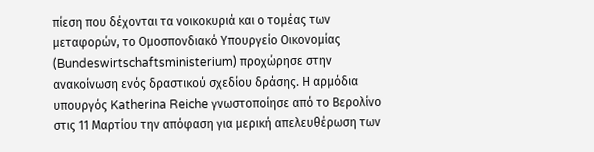πίεση που δέχονται τα νοικοκυριά και ο τομέας των μεταφορών, το Ομοσπονδιακό Υπουργείο Οικονομίας (Bundeswirtschaftsministerium) προχώρησε στην ανακοίνωση ενός δραστικού σχεδίου δράσης. Η αρμόδια υπουργός Katherina Reiche γνωστοποίησε από το Βερολίνο στις 11 Μαρτίου την απόφαση για μερική απελευθέρωση των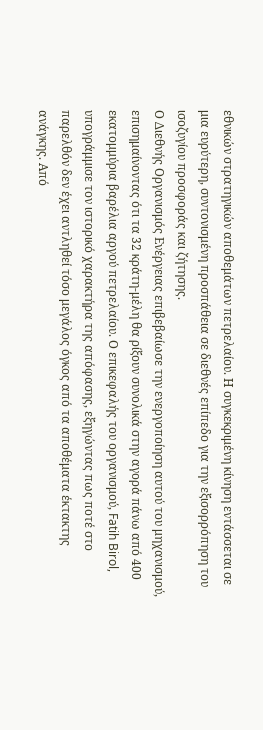εθνικών στρατηγικών αποθεμάτων πετρελαίου. Η συγκεκριμένη κίνηση εντάσσεται σε μια ευρύτερη, συντονισμένη προσπάθεια σε διεθνές επίπεδο για την εξισορρόπηση του ισοζυγίου προσφοράς και ζήτησης.
Ο Διεθνής Οργανισμός Ενέργειας επιβεβαίωσε την ενεργοποίηση αυτού του μηχανισμού, επισημαίνοντας ότι τα 32 κράτη-μέλη θα ρίξουν συνολικά στην αγορά πάνω από 400 εκατομμύρια βαρέλια αργού πετρελαίου. Ο επικεφαλής του οργανισμού, Fatih Birol, υπογράμμισε τον ιστορικό χαρακτήρα της απόφασης, εξηγώντας πως ποτέ στο παρελθόν δεν έχει αντληθεί τόσο μεγάλος όγκος από τα αποθέματα έκτακτης ανάγκης. Από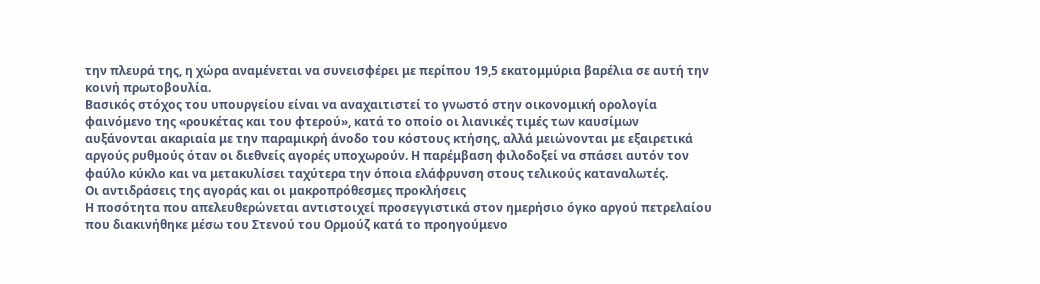την πλευρά της, η χώρα αναμένεται να συνεισφέρει με περίπου 19,5 εκατομμύρια βαρέλια σε αυτή την κοινή πρωτοβουλία.
Βασικός στόχος του υπουργείου είναι να αναχαιτιστεί το γνωστό στην οικονομική ορολογία φαινόμενο της «ρουκέτας και του φτερού», κατά το οποίο οι λιανικές τιμές των καυσίμων αυξάνονται ακαριαία με την παραμικρή άνοδο του κόστους κτήσης, αλλά μειώνονται με εξαιρετικά αργούς ρυθμούς όταν οι διεθνείς αγορές υποχωρούν. Η παρέμβαση φιλοδοξεί να σπάσει αυτόν τον φαύλο κύκλο και να μετακυλίσει ταχύτερα την όποια ελάφρυνση στους τελικούς καταναλωτές.
Οι αντιδράσεις της αγοράς και οι μακροπρόθεσμες προκλήσεις
Η ποσότητα που απελευθερώνεται αντιστοιχεί προσεγγιστικά στον ημερήσιο όγκο αργού πετρελαίου που διακινήθηκε μέσω του Στενού του Ορμούζ κατά το προηγούμενο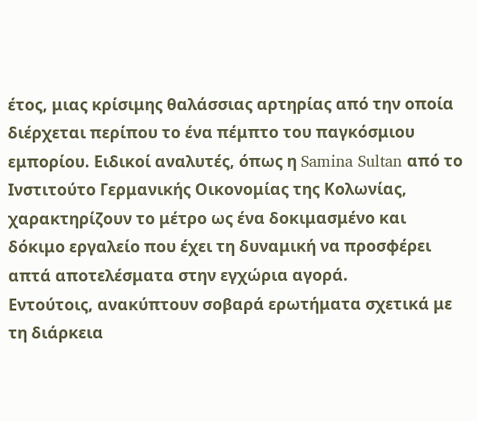έτος, μιας κρίσιμης θαλάσσιας αρτηρίας από την οποία διέρχεται περίπου το ένα πέμπτο του παγκόσμιου εμπορίου. Ειδικοί αναλυτές, όπως η Samina Sultan από το Ινστιτούτο Γερμανικής Οικονομίας της Κολωνίας, χαρακτηρίζουν το μέτρο ως ένα δοκιμασμένο και δόκιμο εργαλείο που έχει τη δυναμική να προσφέρει απτά αποτελέσματα στην εγχώρια αγορά.
Εντούτοις, ανακύπτουν σοβαρά ερωτήματα σχετικά με τη διάρκεια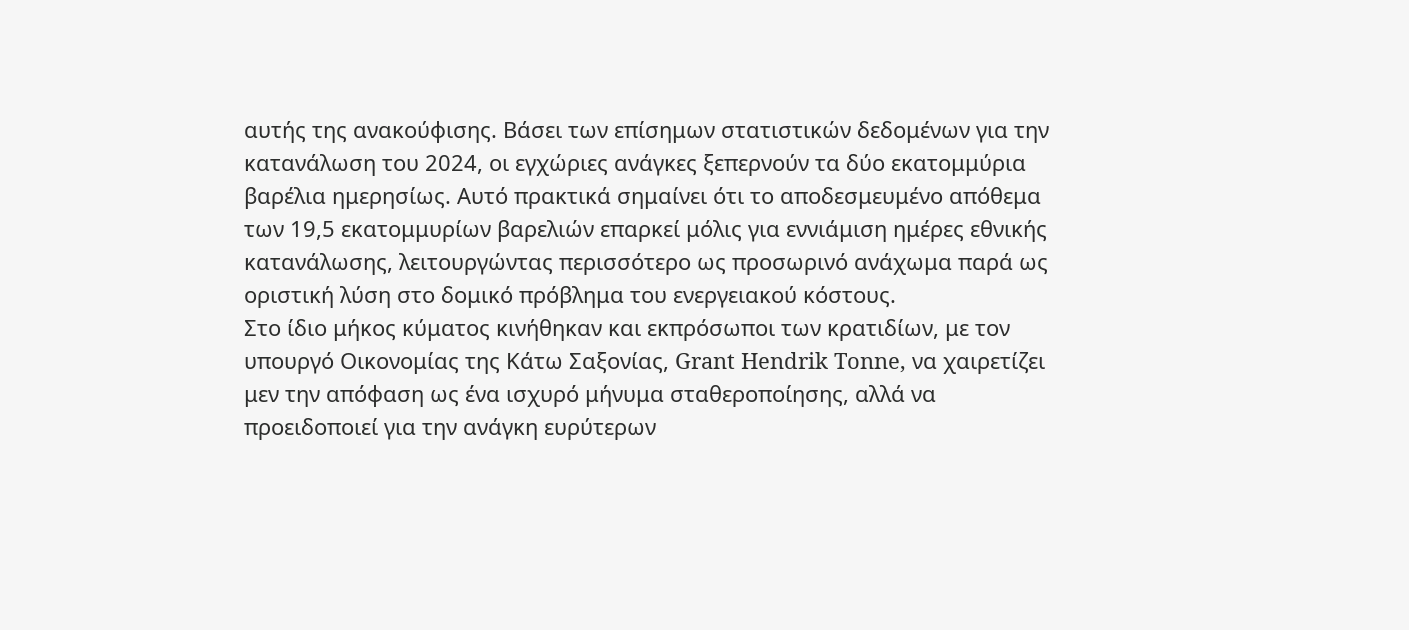αυτής της ανακούφισης. Βάσει των επίσημων στατιστικών δεδομένων για την κατανάλωση του 2024, οι εγχώριες ανάγκες ξεπερνούν τα δύο εκατομμύρια βαρέλια ημερησίως. Αυτό πρακτικά σημαίνει ότι το αποδεσμευμένο απόθεμα των 19,5 εκατομμυρίων βαρελιών επαρκεί μόλις για εννιάμιση ημέρες εθνικής κατανάλωσης, λειτουργώντας περισσότερο ως προσωρινό ανάχωμα παρά ως οριστική λύση στο δομικό πρόβλημα του ενεργειακού κόστους.
Στο ίδιο μήκος κύματος κινήθηκαν και εκπρόσωποι των κρατιδίων, με τον υπουργό Οικονομίας της Κάτω Σαξονίας, Grant Hendrik Tonne, να χαιρετίζει μεν την απόφαση ως ένα ισχυρό μήνυμα σταθεροποίησης, αλλά να προειδοποιεί για την ανάγκη ευρύτερων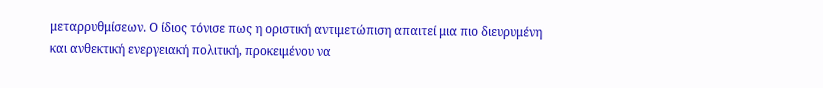μεταρρυθμίσεων. Ο ίδιος τόνισε πως η οριστική αντιμετώπιση απαιτεί μια πιο διευρυμένη και ανθεκτική ενεργειακή πολιτική, προκειμένου να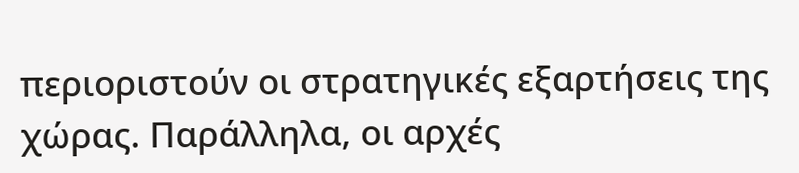περιοριστούν οι στρατηγικές εξαρτήσεις της χώρας. Παράλληλα, οι αρχές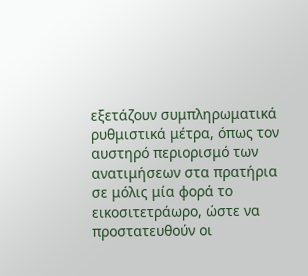εξετάζουν συμπληρωματικά ρυθμιστικά μέτρα, όπως τον αυστηρό περιορισμό των ανατιμήσεων στα πρατήρια σε μόλις μία φορά το εικοσιτετράωρο, ώστε να προστατευθούν οι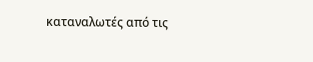καταναλωτές από τις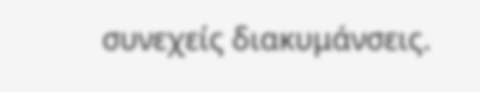συνεχείς διακυμάνσεις.